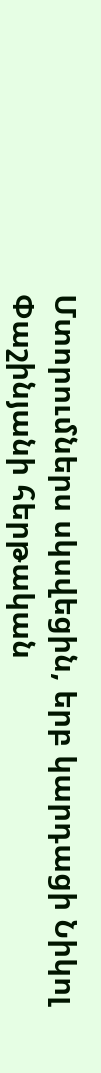Մտորումներս սկսվեցին, երբ կարդացի Նիկոլ Փաշինյանի հերթական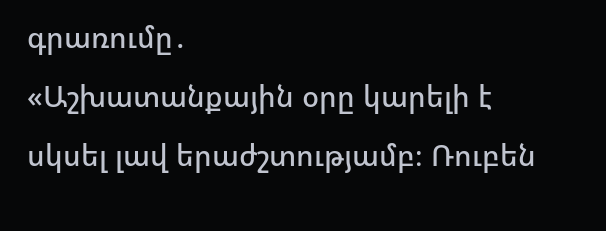գրառումը․
«Աշխատանքային օրը կարելի է սկսել լավ երաժշտությամբ։ Ռուբեն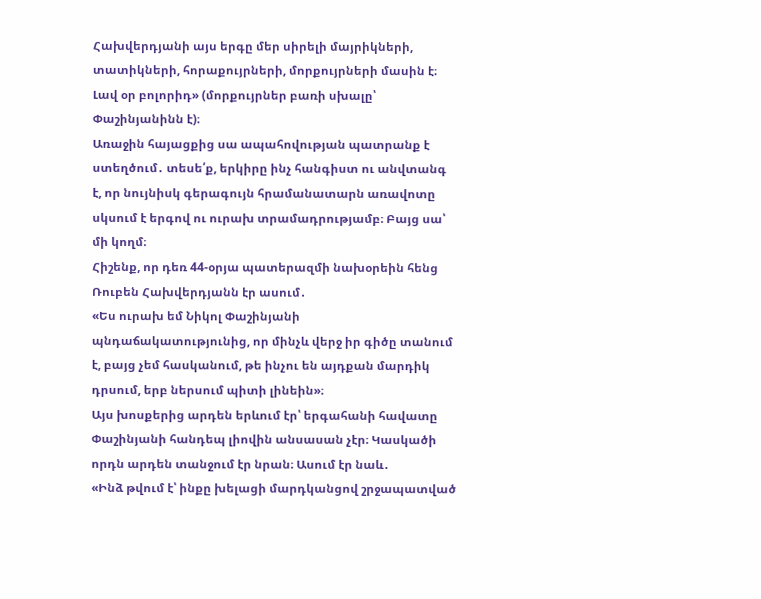Հախվերդյանի այս երգը մեր սիրելի մայրիկների, տատիկների, հորաքույրների, մորքույրների մասին է։ Լավ օր բոլորիդ» (մորքույրներ բառի սխալը՝ Փաշինյանինն է)։
Առաջին հայացքից սա ապահովության պատրանք է ստեղծում․ տեսե՛ք, երկիրը ինչ հանգիստ ու անվտանգ է, որ նույնիսկ գերագույն հրամանատարն առավոտը սկսում է երգով ու ուրախ տրամադրությամբ։ Բայց սա՝ մի կողմ։
Հիշենք, որ դեռ 44-օրյա պատերազմի նախօրեին հենց Ռուբեն Հախվերդյանն էր ասում․
«Ես ուրախ եմ Նիկոլ Փաշինյանի պնդաճակատությունից, որ մինչև վերջ իր գիծը տանում է, բայց չեմ հասկանում, թե ինչու են այդքան մարդիկ դրսում, երբ ներսում պիտի լինեին»։
Այս խոսքերից արդեն երևում էր՝ երգահանի հավատը Փաշինյանի հանդեպ լիովին անսասան չէր։ Կասկածի որդն արդեն տանջում էր նրան։ Ասում էր նաև․
«Ինձ թվում է՝ ինքը խելացի մարդկանցով շրջապատված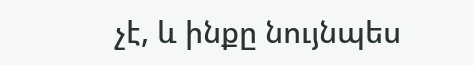չէ, և ինքը նույնպես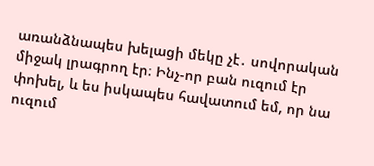առանձնապես խելացի մեկը չէ․ սովորական միջակ լրագրող էր։ Ինչ-որ բան ուզում էր փոխել, և ես իսկապես հավատում եմ, որ նա ուզում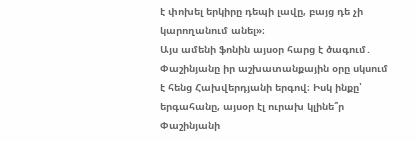է փոխել երկիրը դեպի լավը, բայց դե չի կարողանում անել»։
Այս ամենի ֆոնին այսօր հարց է ծագում․ Փաշինյանը իր աշխատանքային օրը սկսում է հենց Հախվերդյանի երգով։ Իսկ ինքը՝ երգահանը, այսօր էլ ուրախ կլինե՞ր Փաշինյանի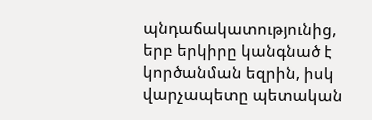պնդաճակատությունից, երբ երկիրը կանգնած է կործանման եզրին, իսկ վարչապետը պետական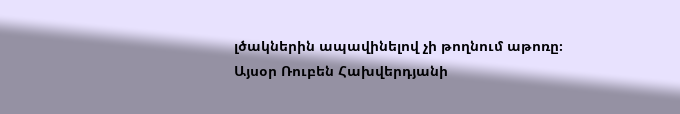լծակներին ապավինելով չի թողնում աթոռը։
Այսօր Ռուբեն Հախվերդյանի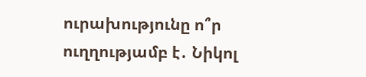ուրախությունը ո՞ր ուղղությամբ է․ Նիկոլ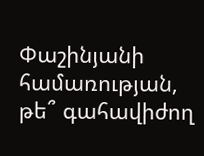Փաշինյանի համառության, թե՞ գահավիժող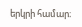երկրի համար։